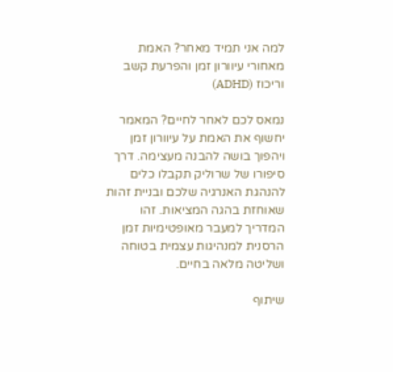למה אני תמיד מאחר? האמת מאחורי עיוורון זמן והפרעת קשב וריכוז (ADHD)

נמאס לכם לאחר לחיים? המאמר יחשוף את האמת על עיוורון זמן ויהפוך בושה להבנה מעצימה. דרך סיפורו של שרוליק תקבלו כלים להנהגת האנרגיה שלכם ובניית זהות שאוחזת בהגה המציאות. זהו המדריך למעבר מאופטימיות זמן הרסנית למנהיגות עצמית בטוחה ושליטה מלאה בחיים.

שיתוף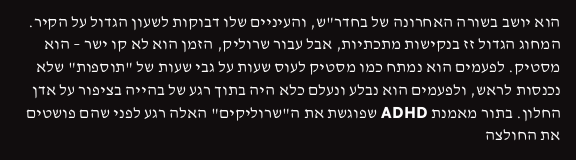הוא יושב בשורה האחרונה של בחדר"ש, והעיניים שלו דבוקות לשעון הגדול על הקיר. המחוג הגדול זז בנקישות מתכתיות, אבל עבור שרוליק, הזמן הוא לא קו ישר – הוא מסטיק. לפעמים הוא נמתח כמו מסטיק לעוס שעות על גבי שעות של "תוספות" שלא נכנסות לראש, ולפעמים הוא נבלע ונעלם כלא היה בתוך רגע של בהייה בציפור על אדן החלון. בתור מאמנת ADHD שפוגשת את ה"שרוליקים" האלה רגע לפני שהם פושטים את החולצה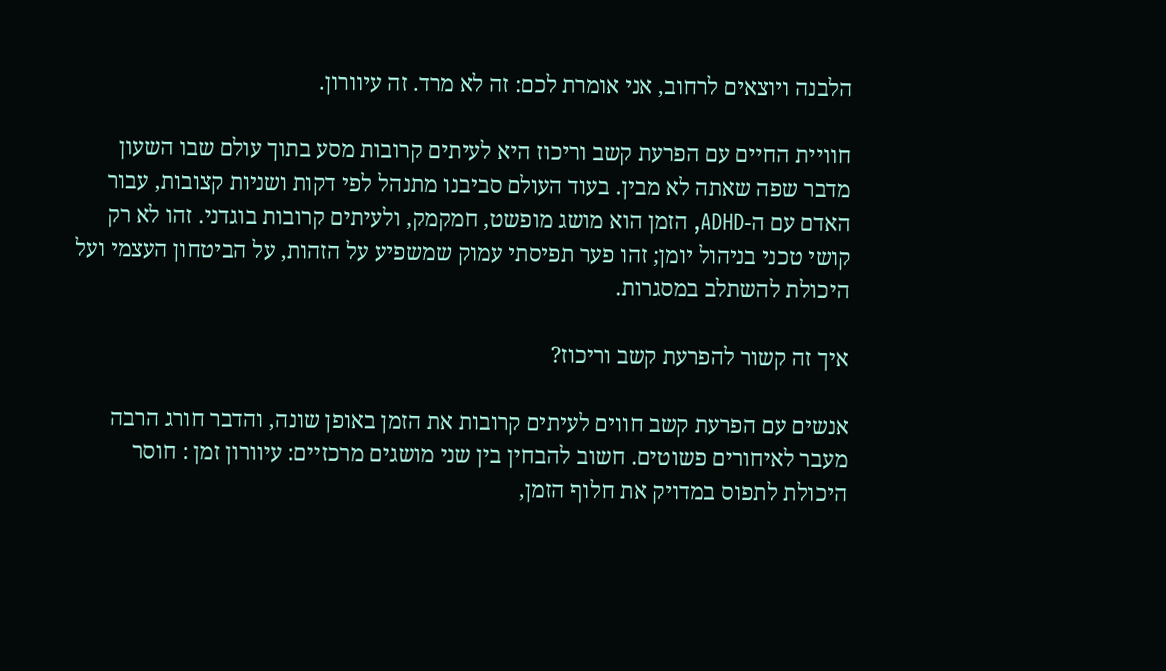הלבנה ויוצאים לרחוב, אני אומרת לכם: זה לא מרד. זה עיוורון.

חוויית החיים עם הפרעת קשב וריכוז היא לעיתים קרובות מסע בתוך עולם שבו השעון מדבר שפה שאתה לא מבין. בעוד העולם סביבנו מתנהל לפי דקות ושניות קצובות, עבור האדם עם ה-ADHD, הזמן הוא מושג מופשט, חמקמק, ולעיתים קרובות בוגדני. זהו לא רק קושי טכני בניהול יומן; זהו פער תפיסתי עמוק שמשפיע על הזהות, על הביטחון העצמי ועל היכולת להשתלב במסגרות.

איך זה קשור להפרעת קשב וריכוז?

אנשים עם הפרעת קשב חווים לעיתים קרובות את הזמן באופן שונה, והדבר חורג הרבה מעבר לאיחורים פשוטים. חשוב להבחין בין שני מושגים מרכזיים: עיוורון זמן : חוסר היכולת לתפוס במדויק את חלוף הזמן,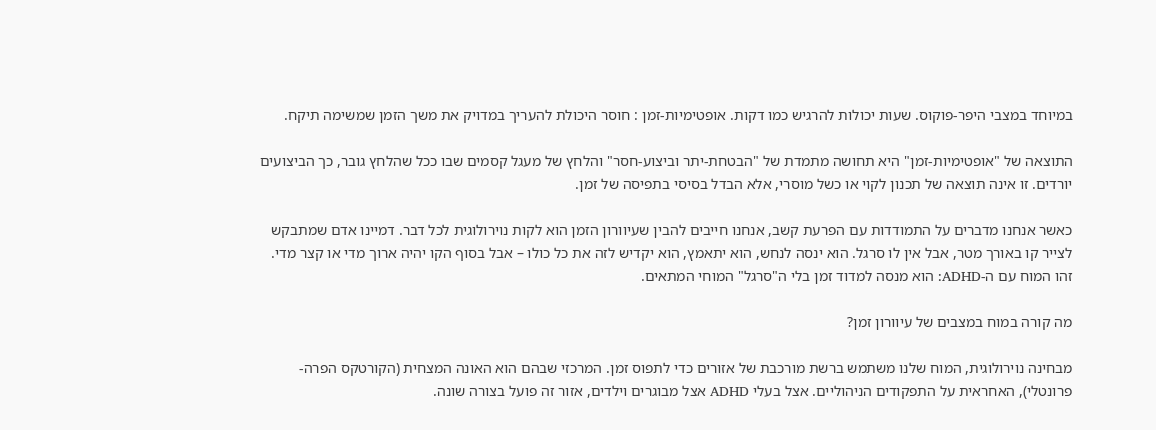במיוחד במצבי היפר-פוקוס. שעות יכולות להרגיש כמו דקות. אופטימיות-זמן : חוסר היכולת להעריך במדויק את משך הזמן שמשימה תיקח.

התוצאה של "אופטימיות-זמן" היא תחושה מתמדת של "הבטחת-יתר וביצוע-חסר" והלחץ של מעגל קסמים שבו ככל שהלחץ גובר, כך הביצועים יורדים. זו אינה תוצאה של תכנון לקוי או כשל מוסרי, אלא הבדל בסיסי בתפיסה של זמן.

כאשר אנחנו מדברים על התמודדות עם הפרעת קשב, אנחנו חייבים להבין שעיוורון הזמן הוא לקות נוירולוגית לכל דבר. דמיינו אדם שמתבקש לצייר קו באורך מטר, אבל אין לו סרגל. הוא ינסה לנחש, הוא יתאמץ, הוא יקדיש לזה את כל כולו – אבל בסוף הקו יהיה ארוך מדי או קצר מדי. זהו המוח עם ה-ADHD: הוא מנסה למדוד זמן בלי ה"סרגל" המוחי המתאים.

מה קורה במוח במצבים של עיוורון זמן?

מבחינה נוירולוגית, המוח שלנו משתמש ברשת מורכבת של אזורים כדי לתפוס זמן. המרכזי שבהם הוא האונה המצחית (הקורטקס הפרה-פרונטלי), האחראית על התפקודים הניהוליים. אצל בעלי ADHD אצל מבוגרים וילדים, אזור זה פועל בצורה שונה.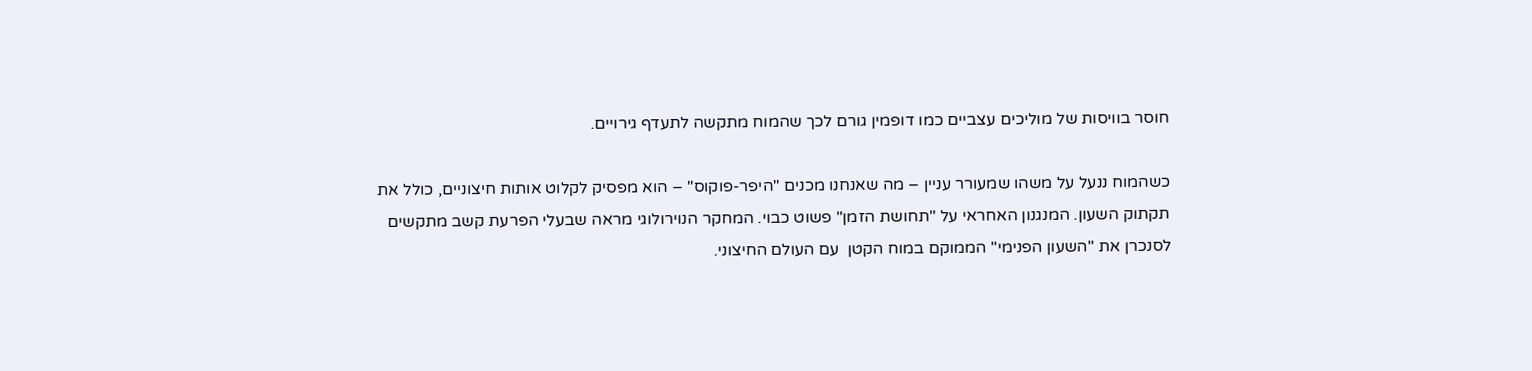חוסר בוויסות של מוליכים עצביים כמו דופמין גורם לכך שהמוח מתקשה לתעדף גירויים.

כשהמוח ננעל על משהו שמעורר עניין – מה שאנחנו מכנים "היפר-פוקוס" – הוא מפסיק לקלוט אותות חיצוניים, כולל את תקתוק השעון. המנגנון האחראי על "תחושת הזמן" פשוט כבוי. המחקר הנוירולוגי מראה שבעלי הפרעת קשב מתקשים לסנכרן את "השעון הפנימי" הממוקם במוח הקטן  עם העולם החיצוני.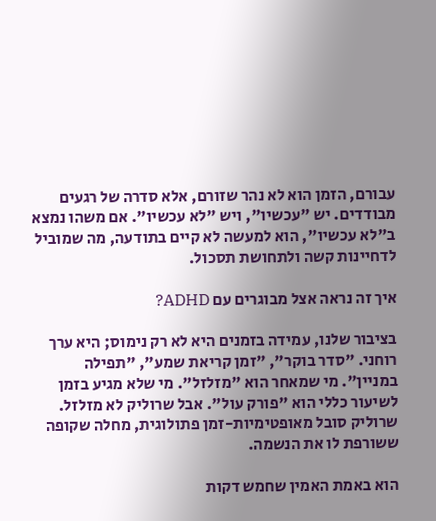עבורם, הזמן הוא לא נהר שזורם, אלא סדרה של רגעים מבודדים. יש "עכשיו", ויש "לא עכשיו". אם משהו נמצא ב"לא עכשיו", הוא למעשה לא קיים בתודעה, מה שמוביל לדחיינות קשה ולתחושת תסכול.

איך זה נראה אצל מבוגרים עם ADHD?

בציבור שלנו, עמידה בזמנים היא לא רק נימוס; היא ערך רוחני. "סדר בוקר", "זמן קריאת שמע", "תפילה במניין". מי שמאחר הוא "מזלזל". מי שלא מגיע בזמן לשיעור כללי הוא "פורק עול". אבל שרוליק לא מזלזל. שרוליק סובל מאופטימיות-זמן פתולוגית, מחלה שקופה ששורפת לו את הנשמה.

הוא באמת האמין שחמש דקות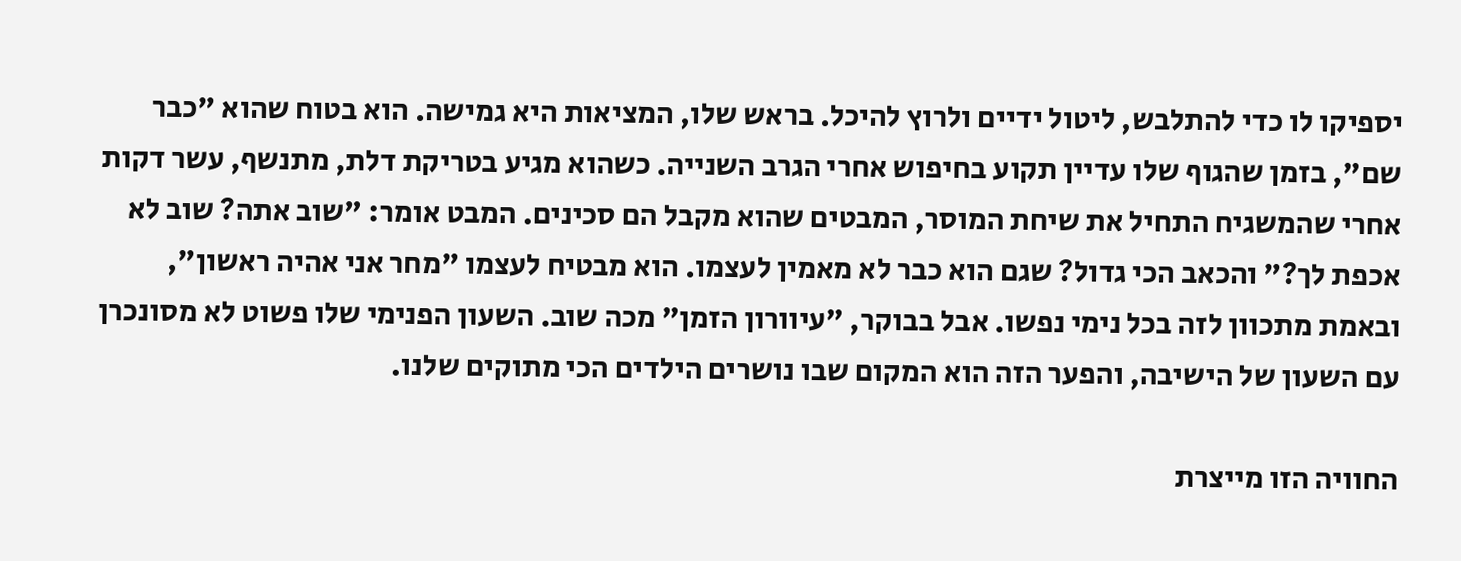יספיקו לו כדי להתלבש, ליטול ידיים ולרוץ להיכל. בראש שלו, המציאות היא גמישה. הוא בטוח שהוא "כבר שם", בזמן שהגוף שלו עדיין תקוע בחיפוש אחרי הגרב השנייה. כשהוא מגיע בטריקת דלת, מתנשף, עשר דקות אחרי שהמשגיח התחיל את שיחת המוסר, המבטים שהוא מקבל הם סכינים. המבט אומר: "שוב אתה? שוב לא אכפת לך?" והכאב הכי גדול? שגם הוא כבר לא מאמין לעצמו. הוא מבטיח לעצמו "מחר אני אהיה ראשון", ובאמת מתכוון לזה בכל נימי נפשו. אבל בבוקר, "עיוורון הזמן" מכה שוב. השעון הפנימי שלו פשוט לא מסונכרן עם השעון של הישיבה, והפער הזה הוא המקום שבו נושרים הילדים הכי מתוקים שלנו.

החוויה הזו מייצרת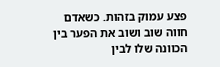פצע עמוק בזהות. כשאדם חווה שוב ושוב את הפער בין הכוונה שלו לבין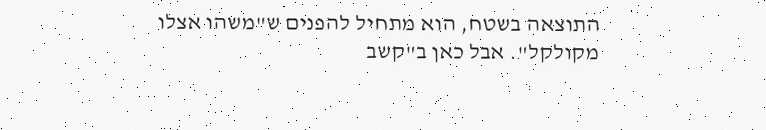התוצאה בשטח, הוא מתחיל להפנים ש"משהו אצלו מקולקל". אבל כאן ב"קשב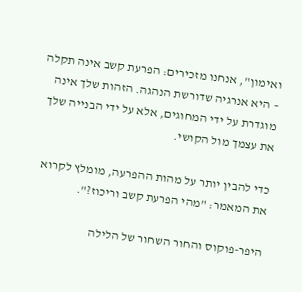ואימון", אנחנו מזכירים: הפרעת קשב אינה תקלה – היא אנרגיה שדורשת הנהגה. הזהות שלך אינה מוגדרת על ידי המחוגים, אלא על ידי הבנייה שלך את עצמך מול הקושי.

כדי להבין יותר על מהות ההפרעה, מומלץ לקרוא את המאמר: "מהי הפרעת קשב וריכוז?".

היפר-פוקוס והחור השחור של הלילה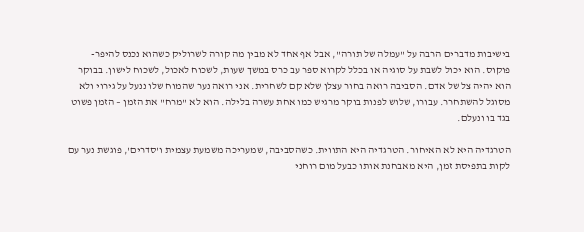בישיבות מדברים הרבה על "עמלה של תורה", אבל אף אחד לא מבין מה קורה לשרוליק כשהוא נכנס להיפר-פוקוס. הוא יכול לשבת על סוגיה או בכלל לקרוא ספר עב כרס במשך שעות, לשכוח לאכול, לשכוח לישון. בבוקר הוא יהיה צל של אדם. הסביבה רואה בחור עצלן שלא קם לשחרית. אני רואה נער שהמוח שלו ננעל על גירוי ולא מסוגל להשתחרר. עבורו, שלוש לפנות בוקר מרגיש כמו אחת עשרה בלילה. הוא לא "מרח" את הזמן – הזמן פשוט בגד בו ונעלם.

הטרגדיה היא לא האיחור. הטרגדיה היא התווית. כשהסביבה, שמעריכה משמעת עצמית ו'סדרים', פוגשת נער עם לקות בתפיסת זמן, היא מאבחנת אותו כבעל מום רוחני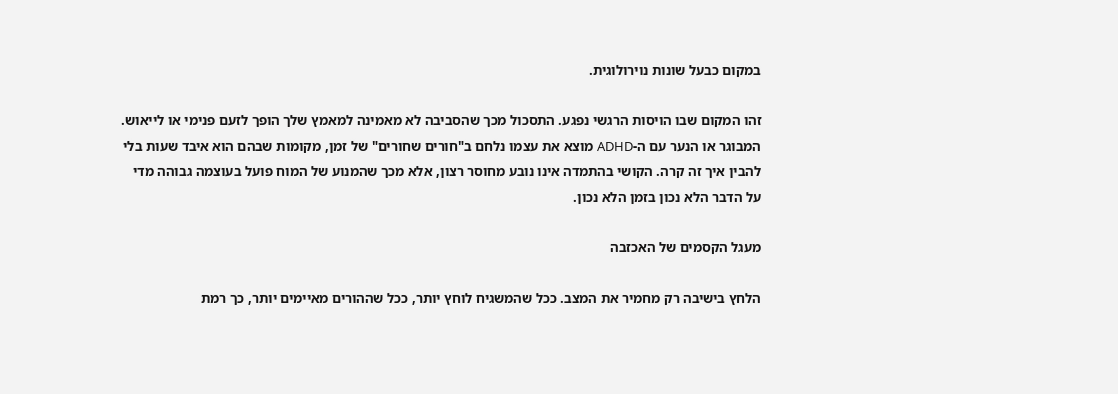במקום כבעל שונות נוירולוגית.

זהו המקום שבו הויסות הרגשי נפגע. התסכול מכך שהסביבה לא מאמינה למאמץ שלך הופך לזעם פנימי או לייאוש. המבוגר או הנער עם ה-ADHD מוצא את עצמו נלחם ב"חורים שחורים" של זמן, מקומות שבהם הוא איבד שעות בלי להבין איך זה קרה. הקושי בהתמדה אינו נובע מחוסר רצון, אלא מכך שהמנוע של המוח פועל בעוצמה גבוהה מדי על הדבר הלא נכון בזמן הלא נכון.

מעגל הקסמים של האכזבה

הלחץ בישיבה רק מחמיר את המצב. ככל שהמשגיח לוחץ יותר, ככל שההורים מאיימים יותר, כך רמת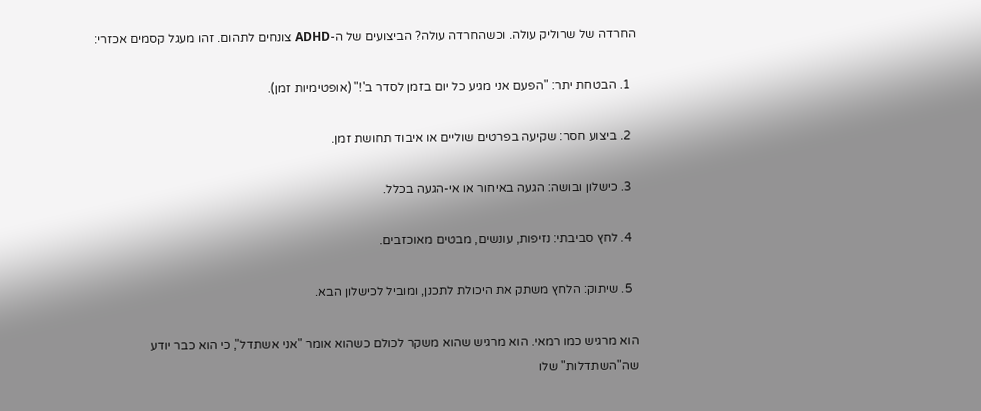החרדה של שרוליק עולה. וכשהחרדה עולה? הביצועים של ה-ADHD צונחים לתהום. זהו מעגל קסמים אכזרי:

  1. הבטחת יתר: "הפעם אני מגיע כל יום בזמן לסדר ב'!" (אופטימיות זמן).

  2. ביצוע חסר: שקיעה בפרטים שוליים או איבוד תחושת זמן.

  3. כישלון ובושה: הגעה באיחור או אי-הגעה בכלל.

  4. לחץ סביבתי: נזיפות, עונשים, מבטים מאוכזבים.

  5. שיתוק: הלחץ משתק את היכולת לתכנן, ומוביל לכישלון הבא.

הוא מרגיש כמו רמאי. הוא מרגיש שהוא משקר לכולם כשהוא אומר "אני אשתדל", כי הוא כבר יודע שה"השתדלות" שלו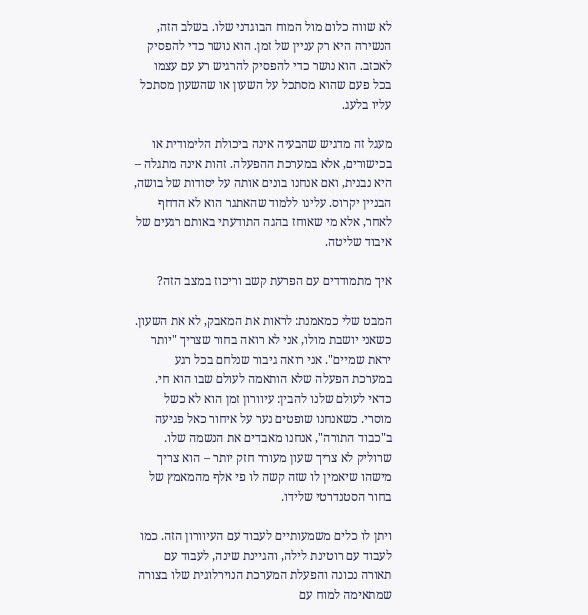לא שווה כלום מול המוח הבוגדני שלו. בשלב הזה, הנשירה היא רק עניין של זמן. הוא נושר כדי להפסיק לאכזב. הוא נושר כדי להפסיק להרגיש רע עם עצמו בכל פעם שהוא מסתכל על השעון או שהשעון מסתכל עליו בלעג.

מעגל זה מדגיש שהבעיה אינה ביכולת הלימודית או בכישורים, אלא במערכת ההפעלה. זהות אינה מתגלה – היא נבנית, ואם אנחנו בונים אותה על יסודות של בושה, הבניין יקרוס. עלינו ללמוד שהאתגר הוא לא הדחף לאחר, אלא מי שאוחז בהגה התודעתי באותם רגעים של איבוד שליטה.

איך מתמודדים עם הפרעת קשב וריכוז במצב הזה?

המבט שלי כמאמנת: לראות את המאבק, לא את השעון. כשאני יושבת מולו, אני לא רואה בחור שצריך "יותר יראת שמיים". אני רואה גיבור שנלחם בכל רגע במערכת הפעלה שלא הותאמה לעולם שבו הוא חי. כדאי לעולם שלנו להבין: עיוורון זמן הוא לא כשל מוסרי. כשאנחנו שופטים נער על איחור כאל פגיעה ב"כבוד התורה", אנחנו מאבדים את הנשמה שלו. שרוליק לא צריך שעון מעורר חזק יותר – הוא צריך מישהו שיאמין לו שזה קשה לו פי אלף מהמאמץ של בחור הסטנדרטי שלידו.

ויתן לו כלים משמעותיים לעבוד עם העיוורון הזה. כמו לעבוד עם רוטינת לילה, והגיינת שינה, לעבוד עם תאורה נכונה והפעלת המערכת הנוירלוגית שלו בצורה שמתאימה למוח עם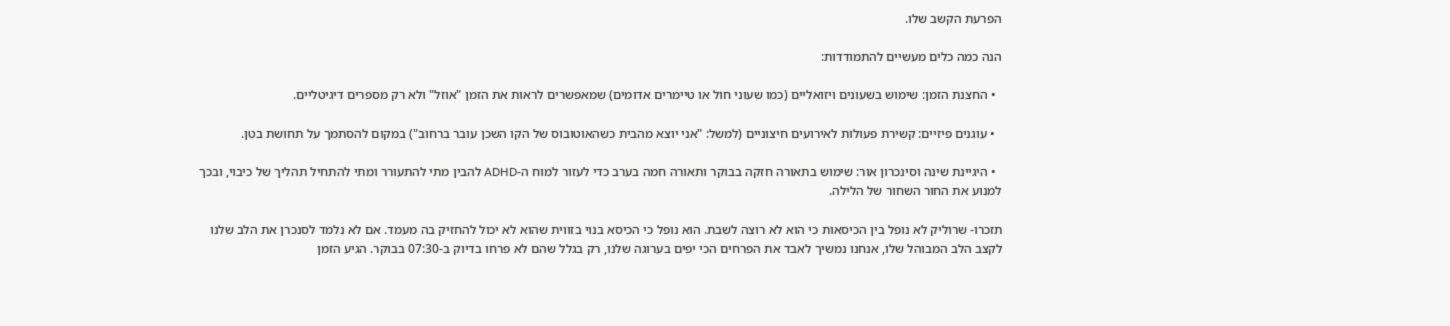הפרעת הקשב שלו.

הנה כמה כלים מעשיים להתמודדות:

  • החצנת הזמן: שימוש בשעונים ויזואליים (כמו שעוני חול או טיימרים אדומים) שמאפשרים לראות את הזמן "אוזל" ולא רק מספרים דיגיטליים.

  • עוגנים פיזיים: קשירת פעולות לאירועים חיצוניים (למשל: "אני יוצא מהבית כשהאוטובוס של הקו השכן עובר ברחוב") במקום להסתמך על תחושת בטן.

  • היגיינת שינה וסינכרון אור: שימוש בתאורה חזקה בבוקר ותאורה חמה בערב כדי לעזור למוח ה-ADHD להבין מתי להתעורר ומתי להתחיל תהליך של כיבוי, ובכך למנוע את החור השחור של הלילה.

תזכרו- שרוליק לא נופל בין הכיסאות כי הוא לא רוצה לשבת. הוא נופל כי הכיסא בנוי בזווית שהוא לא יכול להחזיק בה מעמד. אם לא נלמד לסנכרן את הלב שלנו לקצב הלב המבוהל שלו, אנחנו נמשיך לאבד את הפרחים הכי יפים בערוגה שלנו, רק בגלל שהם לא פרחו בדיוק ב-07:30 בבוקר. הגיע הזמן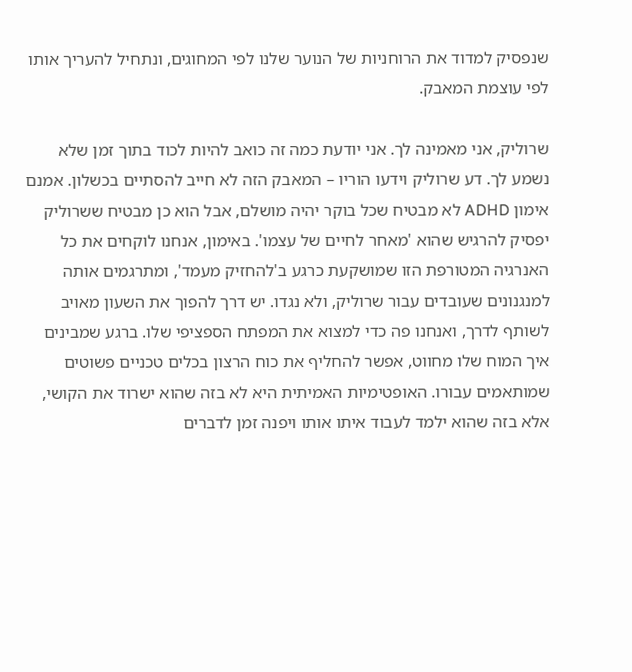שנפסיק למדוד את הרוחניות של הנוער שלנו לפי המחוגים, ונתחיל להעריך אותו לפי עוצמת המאבק.

שרוליק, אני מאמינה לך. אני יודעת כמה זה כואב להיות לכוד בתוך זמן שלא נשמע לך. דע שרוליק וידעו הוריו – המאבק הזה לא חייב להסתיים בכשלון. אמנם אימון ADHD לא מבטיח שכל בוקר יהיה מושלם, אבל הוא כן מבטיח ששרוליק יפסיק להרגיש שהוא 'מאחר לחיים של עצמו'. באימון, אנחנו לוקחים את כל האנרגיה המטורפת הזו שמושקעת כרגע ב'להחזיק מעמד', ומתרגמים אותה למנגנונים שעובדים עבור שרוליק, ולא נגדו. יש דרך להפוך את השעון מאויב לשותף לדרך, ואנחנו פה כדי למצוא את המפתח הספציפי שלו. ברגע שמבינים איך המוח שלו מחווט, אפשר להחליף את כוח הרצון בכלים טכניים פשוטים שמותאמים עבורו. האופטימיות האמיתית היא לא בזה שהוא ישרוד את הקושי, אלא בזה שהוא ילמד לעבוד איתו אותו ויפנה זמן לדברים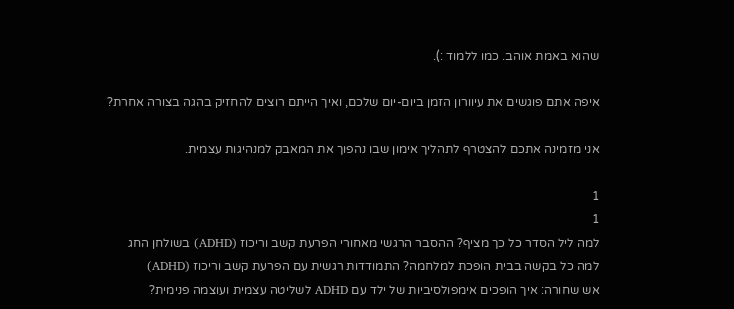שהוא באמת אוהב. כמו ללמוד :).

איפה אתם פוגשים את עיוורון הזמן ביום-יום שלכם, ואיך הייתם רוצים להחזיק בהגה בצורה אחרת?

אני מזמינה אתכם להצטרף לתהליך אימון שבו נהפוך את המאבק למנהיגות עצמית.

1
1
למה ליל הסדר כל כך מציף? ההסבר הרגשי מאחורי הפרעת קשב וריכוז (ADHD) בשולחן החג
למה כל בקשה בבית הופכת למלחמה? התמודדות רגשית עם הפרעת קשב וריכוז (ADHD)
אש שחורה: איך הופכים אימפולסיביות של ילד עם ADHD לשליטה עצמית ועוצמה פנימית?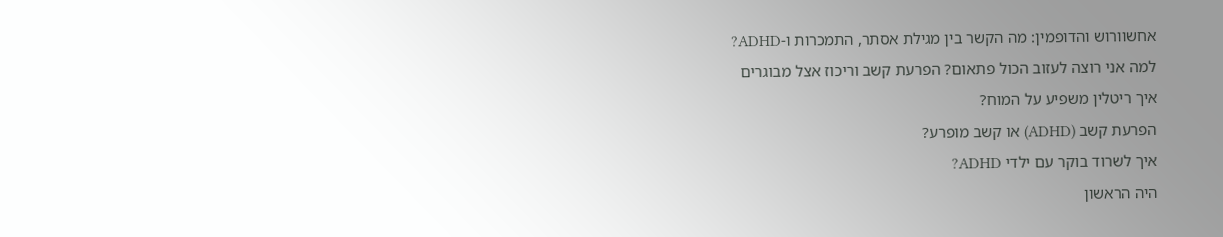אחשוורוש והדופמין: מה הקשר בין מגילת אסתר, התמכרות ו-ADHD?
למה אני רוצה לעזוב הכול פתאום? הפרעת קשב וריכוז אצל מבוגרים
איך ריטלין משפיע על המוח?
הפרעת קשב (ADHD) או קשב מופרע?
איך לשרוד בוקר עם ילדי ADHD?
היה הראשון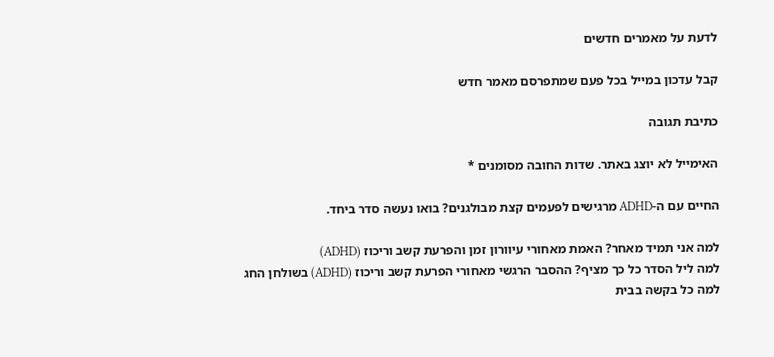לדעת על מאמרים חדשים

קבל עדכון במייל בכל פעם שמתפרסם מאמר חדש

כתיבת תגובה

האימייל לא יוצג באתר. שדות החובה מסומנים *

החיים עם ה-ADHD מרגישים לפעמים קצת מבולגנים? בואו נעשה סדר ביחד.

למה אני תמיד מאחר? האמת מאחורי עיוורון זמן והפרעת קשב וריכוז (ADHD)
למה ליל הסדר כל כך מציף? ההסבר הרגשי מאחורי הפרעת קשב וריכוז (ADHD) בשולחן החג
למה כל בקשה בבית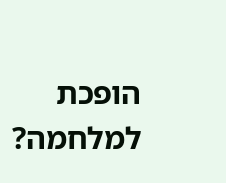הופכת למלחמה?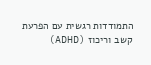התמודדות רגשית עם הפרעת קשב וריכוז (ADHD)